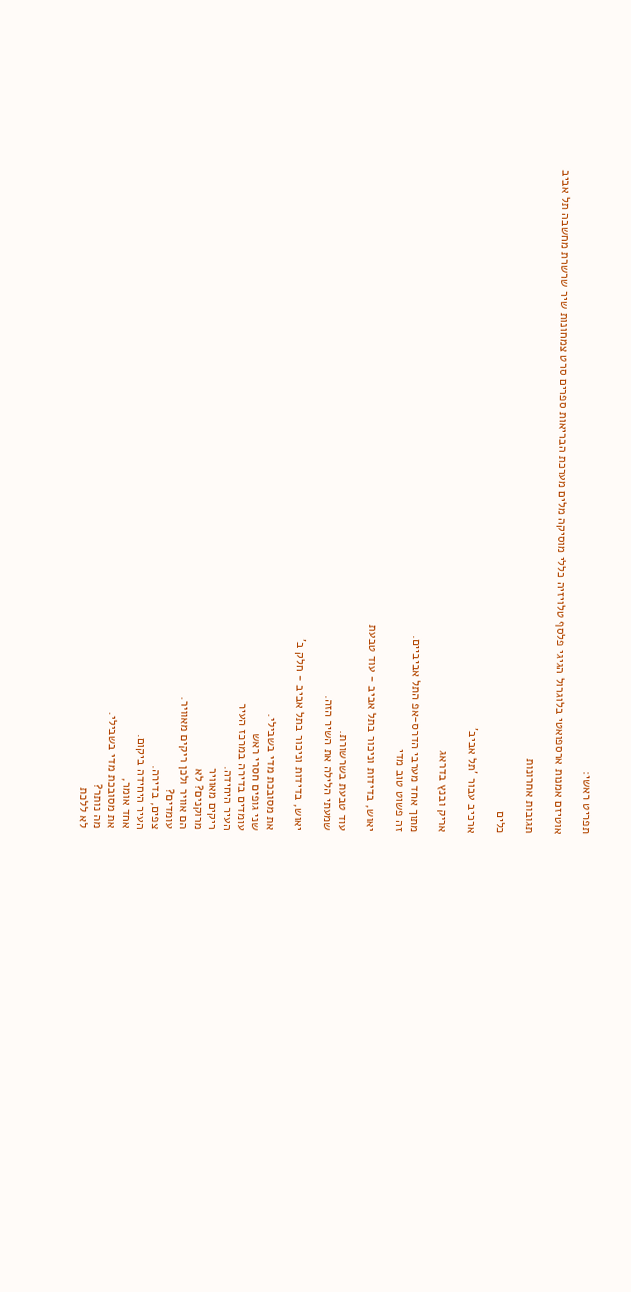תפריט ראשי:

אוטיזם אמנות ארספואטי בלוגרול הגיגי פלסף טלויזיה כללי מוסיקה מלים מערכת הבריאות ספרים סרט צמחונות שיר שרשרת מחשבה תל אביב

תגובות אחרונות

כלים

ארכיב עבור 'תל אביב'

אריק ובנץ בדראג

מתוך אחד מערבי הדרס-אפ התל אביביים.
זה פשוט טוב מדי

יאוש, בדידות וניכור בתל אביב - עוד טבעת

עוד טבעת בשרשורת.
שמעתי הלילה את השיר הזה.

יאוש, בדידות וניכור בתל אביב - חלק ב’

את מסובכת מדי בשבילי.
שני גופים חסרי ראש
עומדים בדירה במרכז העיר
העיר היחידה.
ריקים מאוויר
מרוקנים? לא
הם אוויר ולכן ריקים מאוויר.
עומדים?
צפים, בדירה.
העיר היחידה ביקום.
אחד אומר,
את מסובכת מדי בשבילי.
מה נותר?
לא ללכת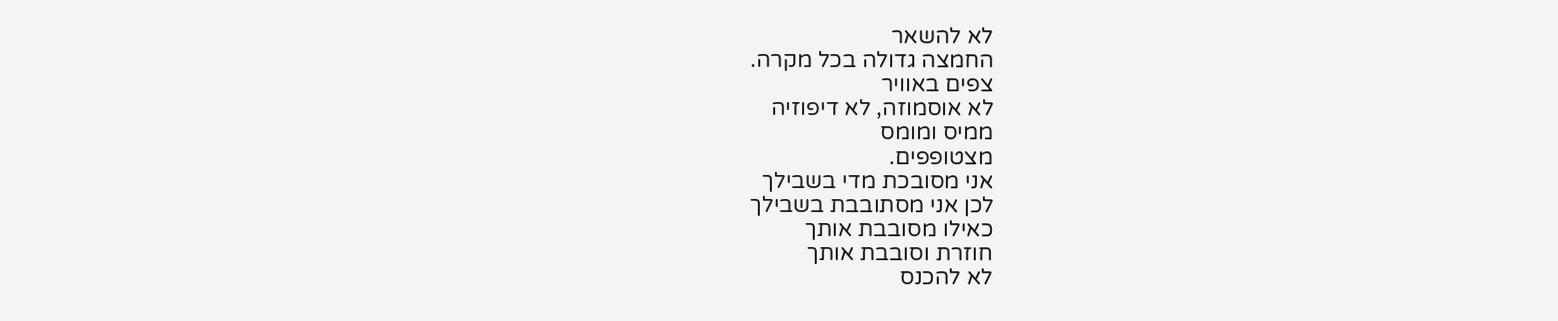לא להשאר
החמצה גדולה בכל מקרה.
צפים באוויר
לא אוסמוזה, לא דיפוזיה
ממיס ומומס
מצטופפים.
אני מסובכת מדי בשבילך
לכן אני מסתובבת בשבילך
כאילו מסובבת אותך
חוזרת וסובבת אותך
לא להכנס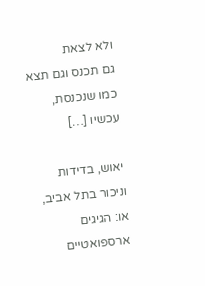ולא לצאת
גם תכנס וגם תצא
כמו שנכנסת, עכשיו […]

יאוש, בדידות וניכור בתל אביב, או: הגיגים ארספואטיים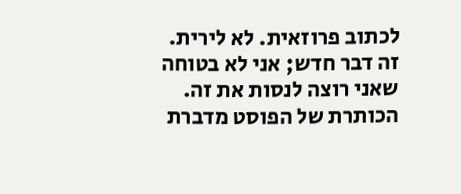לכתוב פרוזאית. לא לירית. זה דבר חדש; אני לא בטוחה שאני רוצה לנסות את זה. הכותרת של הפוסט מדברת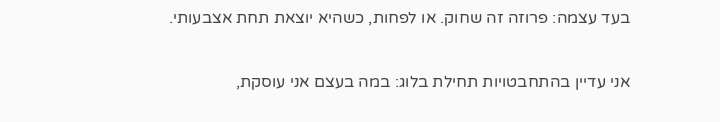בעד עצמה: פרוזה זה שחוק. או לפחות, כשהיא יוצאת תחת אצבעותי.

אני עדיין בהתחבטויות תחילת בלוג: במה בעצם אני עוסקת,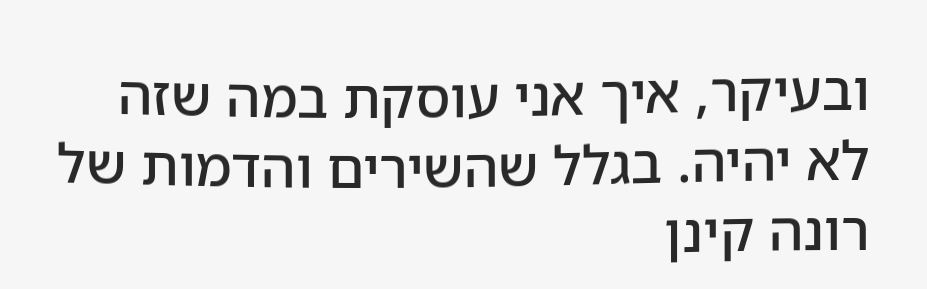ובעיקר, איך אני עוסקת במה שזה לא יהיה. בגלל שהשירים והדמות של רונה קינן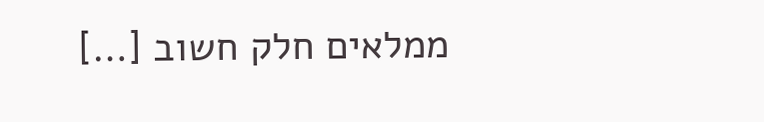ממלאים חלק חשוב […]